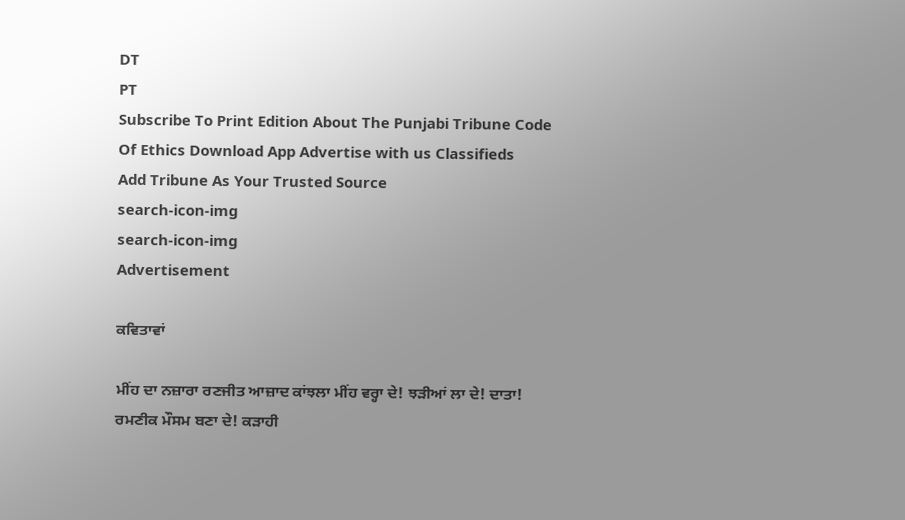DT
PT
Subscribe To Print Edition About The Punjabi Tribune Code Of Ethics Download App Advertise with us Classifieds
Add Tribune As Your Trusted Source
search-icon-img
search-icon-img
Advertisement

ਕਵਿਤਾਵਾਂ

ਮੀਂਹ ਦਾ ਨਜ਼ਾਰਾ ਰਣਜੀਤ ਆਜ਼ਾਦ ਕਾਂਝਲਾ ਮੀਂਹ ਵਰ੍ਹਾ ਦੇ! ਝੜੀਆਂ ਲਾ ਦੇ! ਦਾਤਾ! ਰਮਣੀਕ ਮੌਸਮ ਬਣਾ ਦੇ! ਕੜਾਹੀ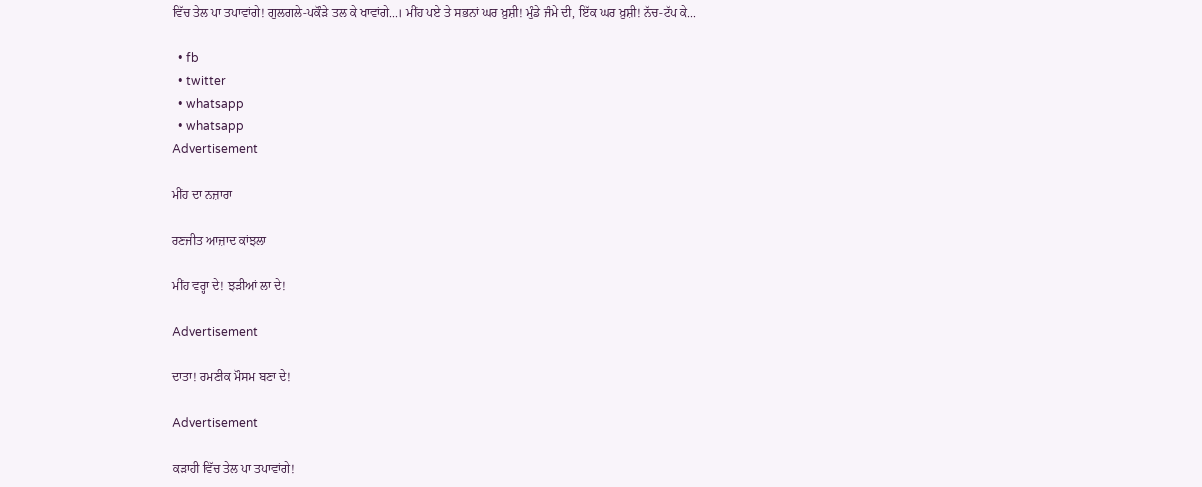ਵਿੱਚ ਤੇਲ ਪਾ ਤਪਾਵਾਂਗੇ! ਗੁਲਗਲੇ-ਪਕੌੜੇ ਤਲ ਕੇ ਖਾਵਾਂਗੇ...। ਮੀਂਹ ਪਏ ਤੇ ਸਭਨਾਂ ਘਰ ਖ਼ੁਸ਼ੀ! ਮੁੰਡੇ ਜੰਮੇ ਦੀ, ਇੱਕ ਘਰ ਖ਼ੁਸ਼ੀ! ਨੱਚ-ਟੱਪ ਕੇ...

  • fb
  • twitter
  • whatsapp
  • whatsapp
Advertisement

ਮੀਂਹ ਦਾ ਨਜ਼ਾਰਾ

ਰਣਜੀਤ ਆਜ਼ਾਦ ਕਾਂਝਲਾ

ਮੀਂਹ ਵਰ੍ਹਾ ਦੇ! ਝੜੀਆਂ ਲਾ ਦੇ!

Advertisement

ਦਾਤਾ! ਰਮਣੀਕ ਮੌਸਮ ਬਣਾ ਦੇ!

Advertisement

ਕੜਾਹੀ ਵਿੱਚ ਤੇਲ ਪਾ ਤਪਾਵਾਂਗੇ!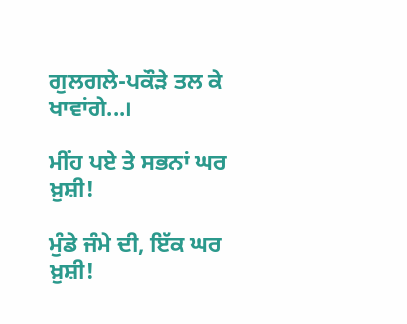ਗੁਲਗਲੇ-ਪਕੌੜੇ ਤਲ ਕੇ ਖਾਵਾਂਗੇ...।

ਮੀਂਹ ਪਏ ਤੇ ਸਭਨਾਂ ਘਰ ਖ਼ੁਸ਼ੀ!

ਮੁੰਡੇ ਜੰਮੇ ਦੀ, ਇੱਕ ਘਰ ਖ਼ੁਸ਼ੀ!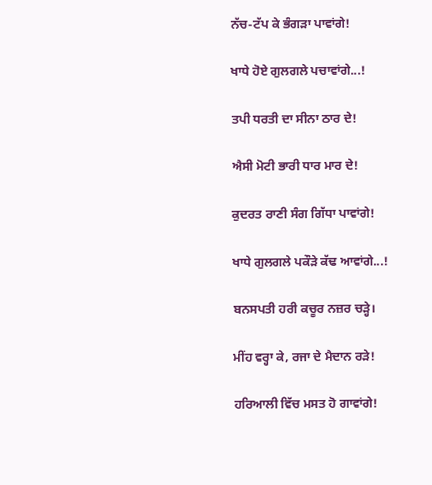ਨੱਚ-ਟੱਪ ਕੇ ਭੰਗੜਾ ਪਾਵਾਂਗੇ!

ਖਾਧੇ ਹੋਏ ਗੁਲਗਲੇ ਪਚਾਵਾਂਗੇ...!

ਤਪੀ ਧਰਤੀ ਦਾ ਸੀਨਾ ਠਾਰ ਦੇ!

ਐਸੀ ਮੋਟੀ ਭਾਰੀ ਧਾਰ ਮਾਰ ਦੇ!

ਕੁਦਰਤ ਰਾਣੀ ਸੰਗ ਗਿੱਧਾ ਪਾਵਾਂਗੇ!

ਖਾਧੇ ਗੁਲਗਲੇ ਪਕੌੜੇ ਕੱਢ ਆਵਾਂਗੇ...!

ਬਨਸਪਤੀ ਹਰੀ ਕਚੂਰ ਨਜ਼ਰ ਚੜ੍ਹੇ।

ਮੀਂਹ ਵਰ੍ਹਾ ਕੇ, ਰਜਾ ਦੇ ਮੈਦਾਨ ਰੜੇ!

ਹਰਿਆਲੀ ਵਿੱਚ ਮਸਤ ਹੋ ਗਾਵਾਂਗੇ!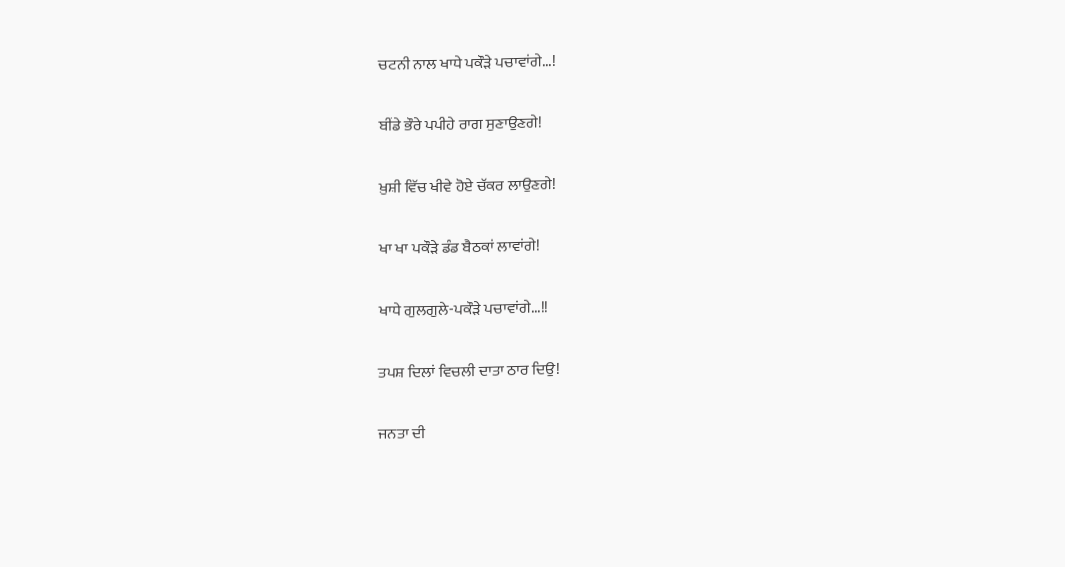ਚਟਨੀ ਨਾਲ ਖਾਧੇ ਪਕੌੜੇ ਪਚਾਵਾਂਗੇ...!

ਬੀਂਡੇ ਭੌਰੇ ਪਪੀਹੇ ਰਾਗ ਸੁਣਾਉਣਗੇ!

ਖ਼ੁਸ਼ੀ ਵਿੱਚ ਖੀਵੇ ਹੋਏ ਚੱਕਰ ਲਾਉਣਗੇ!

ਖਾ ਖਾ ਪਕੌੜੇ ਡੰਡ ਬੈਠਕਾਂ ਲਾਵਾਂਗੇ!

ਖਾਧੇ ਗੁਲਗੁਲੇ-ਪਕੌੜੇ ਪਚਾਵਾਂਗੇ...!!

ਤਪਸ਼ ਦਿਲਾਂ ਵਿਚਲੀ ਦਾਤਾ ਠਾਰ ਦਿਉ!

ਜਨਤਾ ਦੀ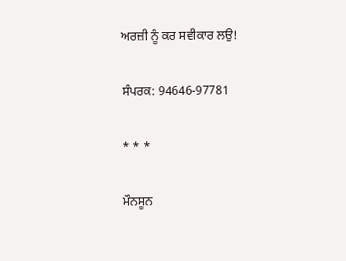ਅਰਜ਼ੀ ਨੂੰ ਕਰ ਸਵੀਕਾਰ ਲਉ!

ਸੰਪਰਕ: 94646-97781

* * *

ਮੌਨਸੂਨ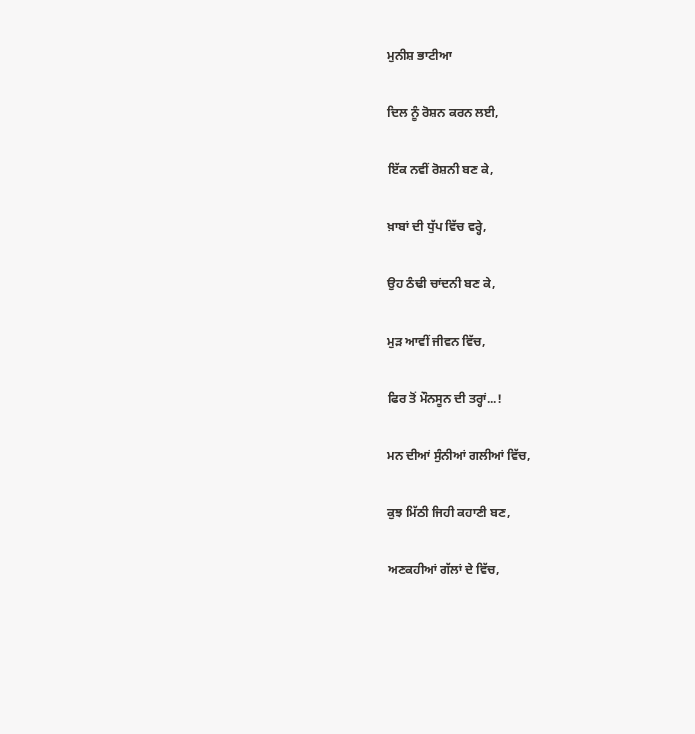ਮੁਨੀਸ਼ ਭਾਟੀਆ

ਦਿਲ ਨੂੰ ਰੋਸ਼ਨ ਕਰਨ ਲਈ,

ਇੱਕ ਨਵੀਂ ਰੋਸ਼ਨੀ ਬਣ ਕੇ,

ਖ਼ਾਬਾਂ ਦੀ ਧੁੱਪ ਵਿੱਚ ਵਰ੍ਹੇ,

ਉਹ ਠੰਢੀ ਚਾਂਦਨੀ ਬਣ ਕੇ,

ਮੁੜ ਆਵੀਂ ਜੀਵਨ ਵਿੱਚ,

ਫਿਰ ਤੋਂ ਮੌਨਸੂਨ ਦੀ ਤਰ੍ਹਾਂ...!

ਮਨ ਦੀਆਂ ਸੁੰਨੀਆਂ ਗਲੀਆਂ ਵਿੱਚ,

ਕੁਝ ਮਿੱਠੀ ਜਿਹੀ ਕਹਾਣੀ ਬਣ,

ਅਣਕਹੀਆਂ ਗੱਲਾਂ ਦੇ ਵਿੱਚ,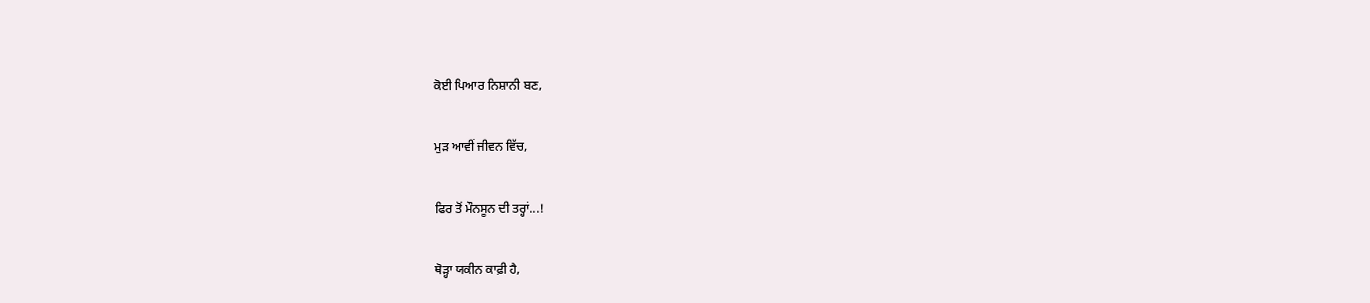ਕੋਈ ਪਿਆਰ ਨਿਸ਼ਾਨੀ ਬਣ,

ਮੁੜ ਆਵੀਂ ਜੀਵਨ ਵਿੱਚ,

ਫਿਰ ਤੋਂ ਮੌਨਸੂਨ ਦੀ ਤਰ੍ਹਾਂ...!

ਥੋੜ੍ਹਾ ਯਕੀਨ ਕਾਫ਼ੀ ਹੈ,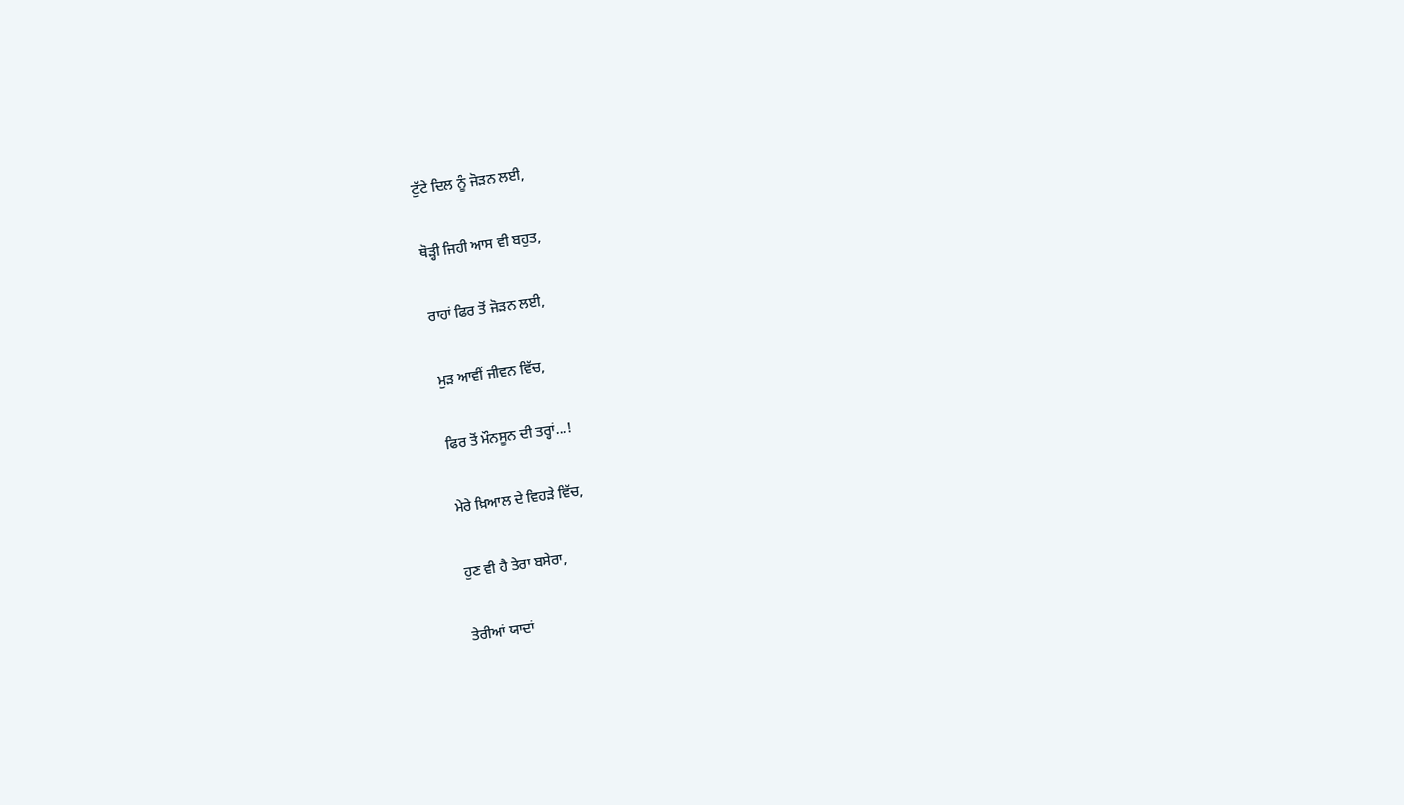ਟੁੱਟੇ ਦਿਲ ਨੂੰ ਜੋੜਨ ਲਈ,

ਥੋੜ੍ਹੀ ਜਿਹੀ ਆਸ ਵੀ ਬਹੁਤ,

ਰਾਹਾਂ ਫਿਰ ਤੋਂ ਜੋੜਨ ਲਈ,

ਮੁੜ ਆਵੀਂ ਜੀਵਨ ਵਿੱਚ,

ਫਿਰ ਤੋਂ ਮੌਨਸੂਨ ਦੀ ਤਰ੍ਹਾਂ...!

ਮੇਰੇ ਖ਼ਿਆਲ ਦੇ ਵਿਹੜੇ ਵਿੱਚ,

ਹੁਣ ਵੀ ਹੈ ਤੇਰਾ ਬਸੇਰਾ,

ਤੇਰੀਆਂ ਯਾਦਾਂ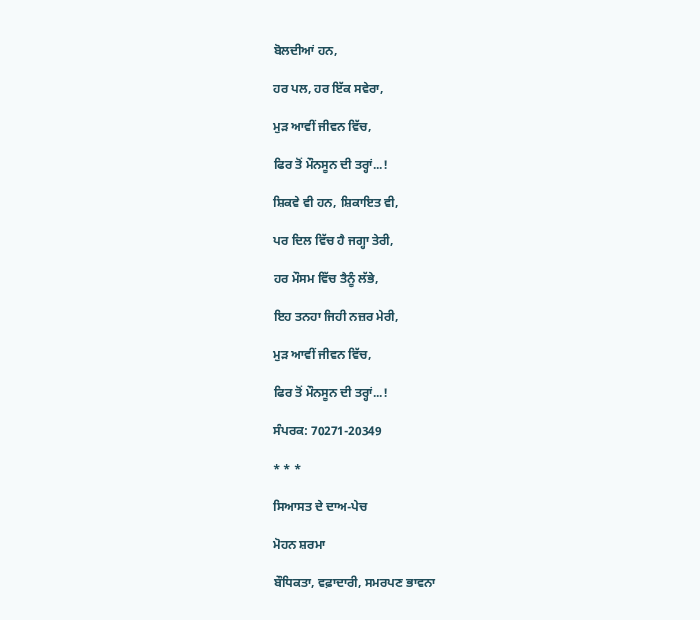ਬੋਲਦੀਆਂ ਹਨ,

ਹਰ ਪਲ, ਹਰ ਇੱਕ ਸਵੇਰਾ,

ਮੁੜ ਆਵੀਂ ਜੀਵਨ ਵਿੱਚ,

ਫਿਰ ਤੋਂ ਮੌਨਸੂਨ ਦੀ ਤਰ੍ਹਾਂ...!

ਸ਼ਿਕਵੇ ਵੀ ਹਨ, ਸ਼ਿਕਾਇਤ ਵੀ,

ਪਰ ਦਿਲ ਵਿੱਚ ਹੈ ਜਗ੍ਹਾ ਤੇਰੀ,

ਹਰ ਮੌਸਮ ਵਿੱਚ ਤੈਨੂੰ ਲੱਭੇ,

ਇਹ ਤਨਹਾ ਜਿਹੀ ਨਜ਼ਰ ਮੇਰੀ,

ਮੁੜ ਆਵੀਂ ਜੀਵਨ ਵਿੱਚ,

ਫਿਰ ਤੋਂ ਮੌਨਸੂਨ ਦੀ ਤਰ੍ਹਾਂ...!

ਸੰਪਰਕ: 70271-20349

* * *

ਸਿਆਸਤ ਦੇ ਦਾਅ-ਪੇਚ

ਮੋਹਨ ਸ਼ਰਮਾ

ਬੌਧਿਕਤਾ, ਵਫ਼ਾਦਾਰੀ, ਸਮਰਪਣ ਭਾਵਨਾ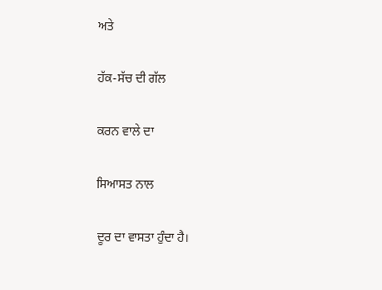ਅਤੇ

ਹੱਕ-ਸੱਚ ਦੀ ਗੱਲ

ਕਰਨ ਵਾਲੇ ਦਾ

ਸਿਆਸਤ ਨਾਲ

ਦੂਰ ਦਾ ਵਾਸਤਾ ਹੁੰਦਾ ਹੈ।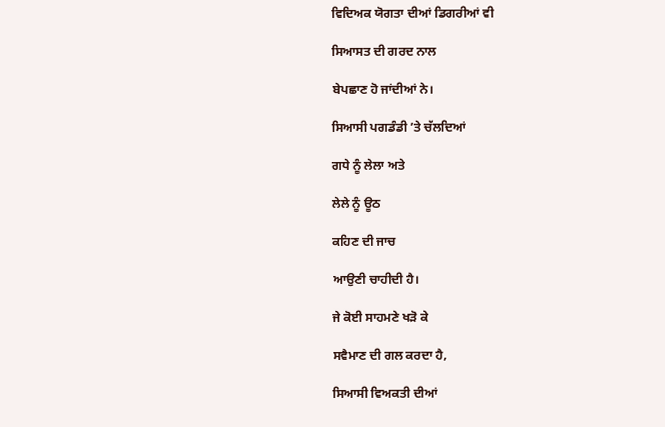ਵਿਦਿਅਕ ਯੋਗਤਾ ਦੀਆਂ ਡਿਗਰੀਆਂ ਵੀ

ਸਿਆਸਤ ਦੀ ਗਰਦ ਨਾਲ

ਬੇਪਛਾਣ ਹੋ ਜਾਂਦੀਆਂ ਨੇ।

ਸਿਆਸੀ ਪਗਡੰਡੀ ’ਤੇ ਚੱਲਦਿਆਂ

ਗਧੇ ਨੂੰ ਲੇਲਾ ਅਤੇ

ਲੇਲੇ ਨੂੰ ਊਠ

ਕਹਿਣ ਦੀ ਜਾਚ

ਆਉਣੀ ਚਾਹੀਦੀ ਹੈ।

ਜੇ ਕੋਈ ਸਾਹਮਣੇ ਖੜੋ ਕੇ

ਸਵੈਮਾਣ ਦੀ ਗਲ ਕਰਦਾ ਹੈ,

ਸਿਆਸੀ ਵਿਅਕਤੀ ਦੀਆਂ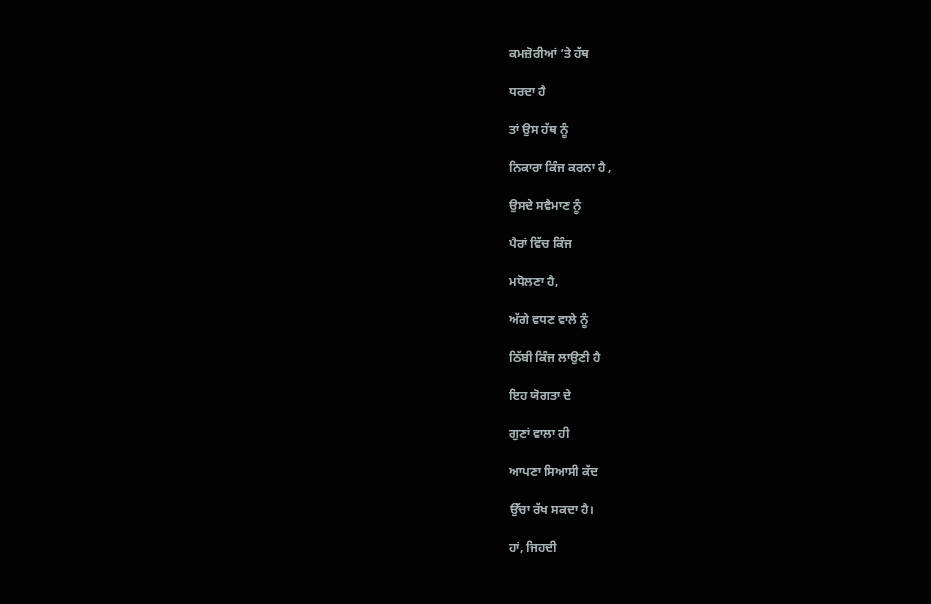ਕਮਜ਼ੋਰੀਆਂ ’ਤੇ ਹੱਥ

ਧਰਦਾ ਹੈ

ਤਾਂ ਉਸ ਹੱਥ ਨੂੰ

ਨਿਕਾਰਾ ਕਿੰਜ ਕਰਨਾ ਹੈ ,

ਉਸਦੇ ਸਵੈਮਾਣ ਨੂੰ

ਪੈਰਾਂ ਵਿੱਚ ਕਿੰਜ

ਮਧੋਲਣਾ ਹੈ,

ਅੱਗੇ ਵਧਣ ਵਾਲੇ ਨੂੰ

ਠਿੱਬੀ ਕਿੰਜ ਲਾਉਣੀ ਹੈ

ਇਹ ਯੋਗਤਾ ਦੇ

ਗੁਣਾਂ ਵਾਲਾ ਹੀ

ਆਪਣਾ ਸਿਆਸੀ ਕੱਦ

ਉੱਚਾ ਰੱਖ ਸਕਦਾ ਹੈ।

ਹਾਂ, ਜਿਹਦੀ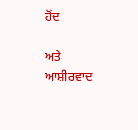ਹੋਂਦ

ਅਤੇ ਆਸ਼ੀਰਵਾਦ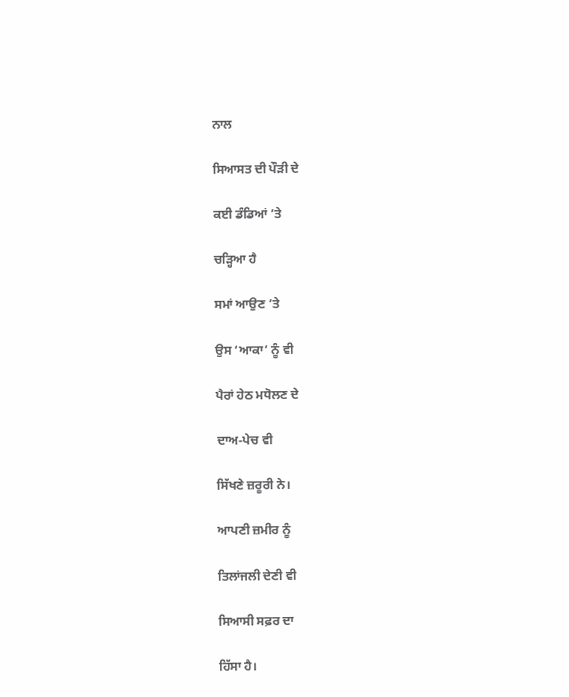ਨਾਲ

ਸਿਆਸਤ ਦੀ ਪੌੜੀ ਦੇ

ਕਈ ਡੰਡਿਆਂ ’ਤੇ

ਚੜ੍ਹਿਆ ਹੈ

ਸਮਾਂ ਆਉਣ ’ਤੇ

ਉਸ ‘ਆਕਾ’ ਨੂੰ ਵੀ

ਪੈਰਾਂ ਹੇਠ ਮਧੋਲਣ ਦੇ

ਦਾਅ-ਪੇਚ ਵੀ

ਸਿੱਖਣੇ ਜ਼ਰੂਰੀ ਨੇ।

ਆਪਣੀ ਜ਼ਮੀਰ ਨੂੰ

ਤਿਲਾਂਜਲੀ ਦੇਣੀ ਵੀ

ਸਿਆਸੀ ਸਫ਼ਰ ਦਾ

ਹਿੱਸਾ ਹੈ।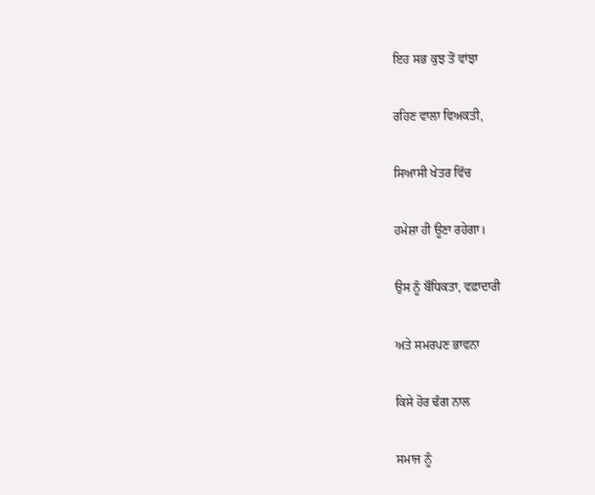ਇਹ ਸਭ ਕੁਝ ਤੋਂ ਵਾਂਝਾ

ਰਹਿਣ ਵਾਲਾ ਵਿਅਕਤੀ,

ਸਿਆਸੀ ਖੇਤਰ ਵਿੱਚ

ਹਮੇਸ਼ਾ ਹੀ ਊਣਾ ਰਹੇਗਾ।

ਉਸ ਨੂੰ ਬੌਧਿਕਤਾ, ਵਫ਼ਾਦਾਰੀ

ਅਤੇ ਸਮਰਪਣ ਭਾਵਨਾ

ਕਿਸੇ ਹੋਰ ਢੰਗ ਨਾਲ

ਸਮਾਜ ਨੂੰ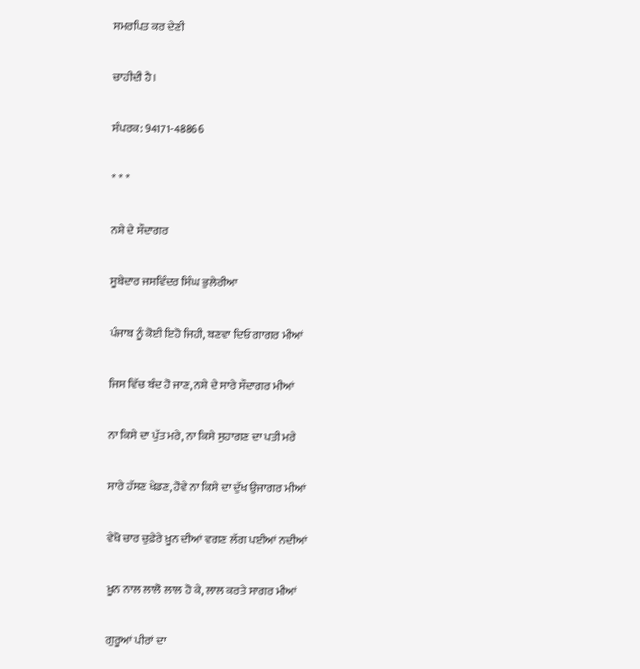ਸਮਰਪਿਤ ਕਰ ਦੇਣੀ

ਚਾਹੀਦੀ ਹੈ।

ਸੰਪਰਕ: 94171-48866

* * *

ਨਸ਼ੇ ਦੇ ਸੌਦਾਗਰ

ਸੂਬੇਦਾਰ ਜਸਵਿੰਦਰ ਸਿੰਘ ਭੁਲੇਰੀਆ

ਪੰਜਾਬ ਨੂੰ ਕੋਈ ਇਹੋ ਜਿਹੀ, ਬਣਵਾ ਦਿਓ ਗਾਗਰ ਮੀਆਂ

ਜਿਸ ਵਿੱਚ ਬੰਦ ਹੋ ਜਾਣ, ਨਸ਼ੇ ਦੇ ਸਾਰੇ ਸੌਦਾਗਰ ਮੀਆਂ

ਨਾ ਕਿਸੇ ਦਾ ਪੁੱਤ ਮਰੇ, ਨਾ ਕਿਸੇ ਸੁਹਾਗਣ ਦਾ ਪਤੀ ਮਰੇ

ਸਾਰੇ ਹੱਸਣ ਖੇਡਣ, ਹੋਵੇ ਨਾ ਕਿਸੇ ਦਾ ਦੁੱਖ ਉਜਾਗਰ ਮੀਆਂ

ਵੇਖੋ ਚਾਰ ਚੁਫ਼ੇਰੇ ਖ਼ੂਨ ਦੀਆਂ ਵਗਣ ਲੱਗ ਪਈਆਂ ਨਦੀਆਂ

ਖ਼ੂਨ ਨਾਲ ਲਾਲੋ ਲਾਲ ਹੋ ਕੇ, ਲਾਲ ਕਰਤੇ ਸਾਗਰ ਮੀਆਂ

ਗੁਰੂਆਂ ਪੀਰਾਂ ਦਾ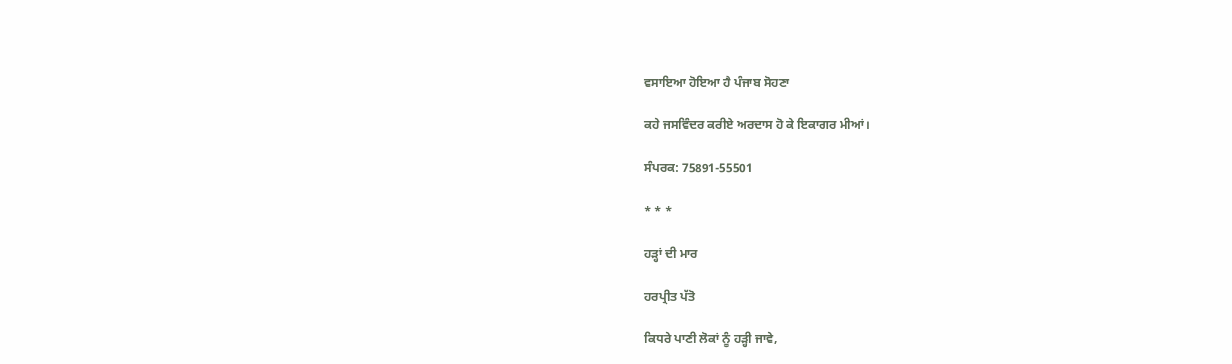ਵਸਾਇਆ ਹੋਇਆ ਹੈ ਪੰਜਾਬ ਸੋਹਣਾ

ਕਹੇ ਜਸਵਿੰਦਰ ਕਰੀਏ ਅਰਦਾਸ ਹੋ ਕੇ ਇਕਾਗਰ ਮੀਆਂ।

ਸੰਪਰਕ: 75891-55501

* * *

ਹੜ੍ਹਾਂ ਦੀ ਮਾਰ

ਹਰਪ੍ਰੀਤ ਪੱਤੋ

ਕਿਧਰੇ ਪਾਣੀ ਲੋਕਾਂ ਨੂੰ ਹੜ੍ਹੀ ਜਾਵੇ,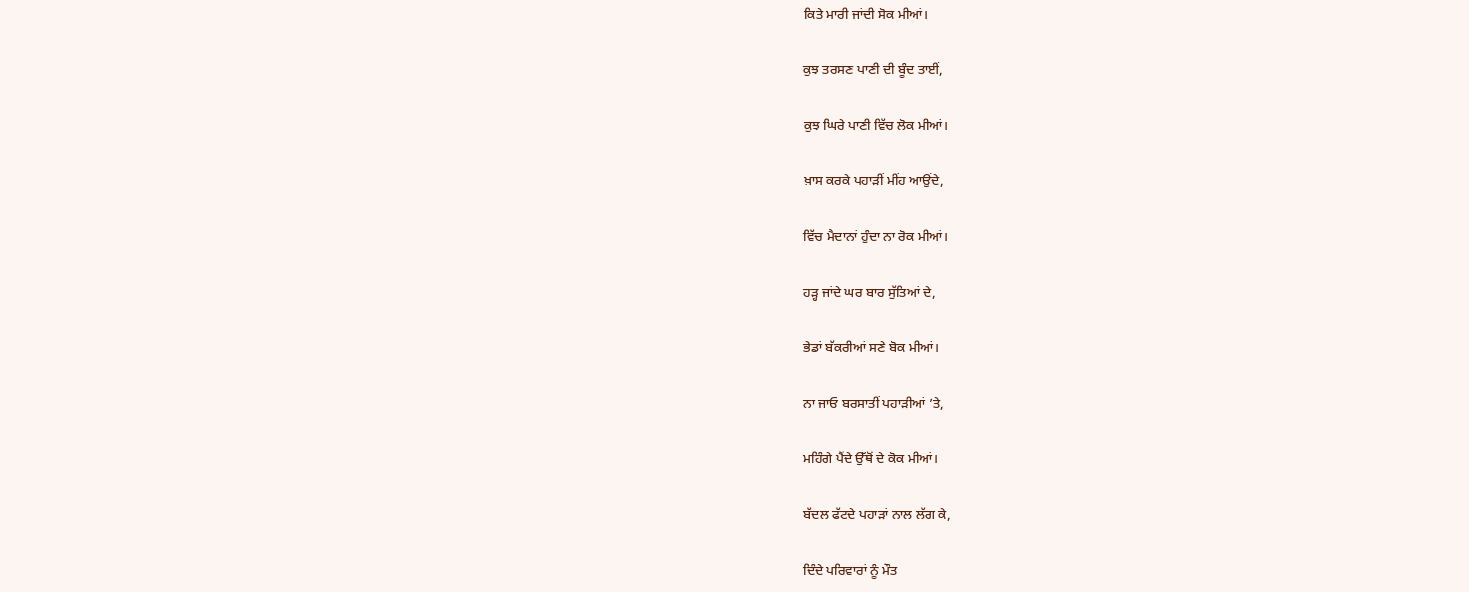ਕਿਤੇ ਮਾਰੀ ਜਾਂਦੀ ਸੋਕ ਮੀਆਂ।

ਕੁਝ ਤਰਸਣ ਪਾਣੀ ਦੀ ਬੂੰਦ ਤਾਈਂ,

ਕੁਝ ਘਿਰੇ ਪਾਣੀ ਵਿੱਚ ਲੋਕ ਮੀਆਂ।

ਖ਼ਾਸ ਕਰਕੇ ਪਹਾੜੀਂ ਮੀਂਹ ਆਉਂਦੇ,

ਵਿੱਚ ਮੈਦਾਨਾਂ ਹੁੰਦਾ ਨਾ ਰੋਕ ਮੀਆਂ।

ਹੜ੍ਹ ਜਾਂਦੇ ਘਰ ਬਾਰ ਸੁੱਤਿਆਂ ਦੇ,

ਭੇਡਾਂ ਬੱਕਰੀਆਂ ਸਣੇ ਬੋਕ ਮੀਆਂ।

ਨਾ ਜਾਓ ਬਰਸਾਤੀਂ ਪਹਾੜੀਆਂ ’ਤੇ,

ਮਹਿੰਗੇ ਪੈਂਦੇ ਉੱਥੋਂ ਦੇ ਕੋਕ ਮੀਆਂ।

ਬੱਦਲ ਫੱਟਦੇ ਪਹਾੜਾਂ ਨਾਲ ਲੱਗ ਕੇ,

ਦਿੰਦੇ ਪਰਿਵਾਰਾਂ ਨੂੰ ਮੌਤ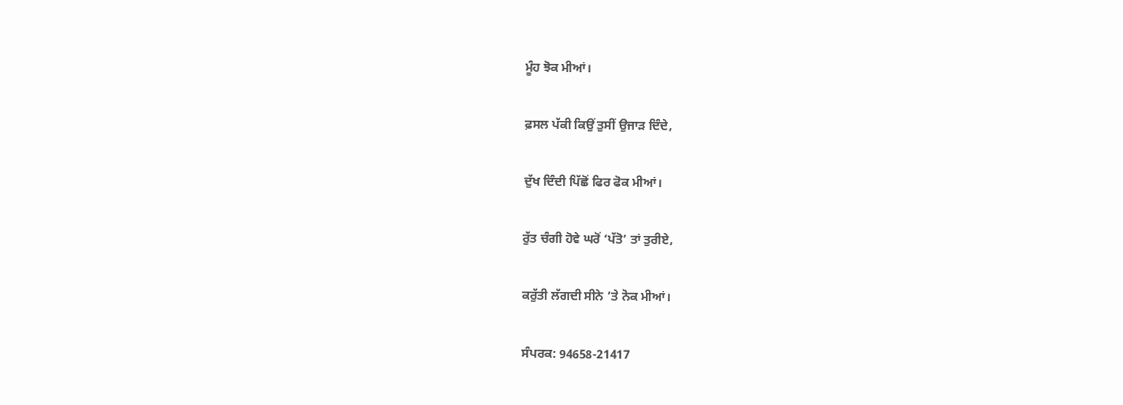ਮੂੰਹ ਝੋਕ ਮੀਆਂ।

ਫ਼ਸਲ ਪੱਕੀ ਕਿਉਂ ਤੁਸੀਂ ਉਜਾੜ ਦਿੰਦੇ,

ਦੁੱਖ ਦਿੰਦੀ ਪਿੱਛੋਂ ਫਿਰ ਫੋਕ ਮੀਆਂ।

ਰੁੱਤ ਚੰਗੀ ਹੋਵੇ ਘਰੋਂ ‘ਪੱਤੋ’ ਤਾਂ ਤੁਰੀਏ,

ਕਰੁੱਤੀ ਲੱਗਦੀ ਸੀਨੇ ’ਤੇ ਨੋਕ ਮੀਆਂ।

ਸੰਪਰਕ: 94658-21417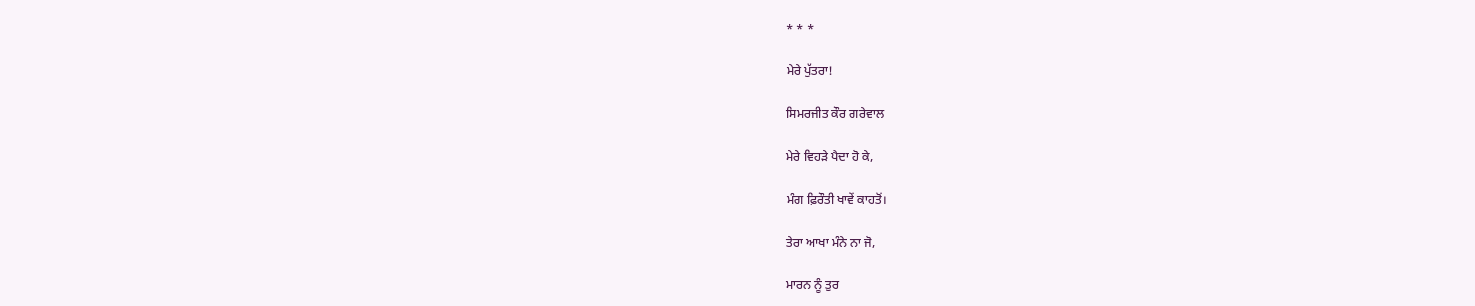* * *

ਮੇਰੇ ਪੁੱਤਰਾ!

ਸਿਮਰਜੀਤ ਕੌਰ ਗਰੇਵਾਲ

ਮੇਰੇ ਵਿਹੜੇ ਪੈਦਾ ਹੋ ਕੇ,

ਮੰਗ ਫ਼ਿਰੌਤੀ ਖਾਵੇਂ ਕਾਹਤੋਂ।

ਤੇਰਾ ਆਖਾ ਮੰਨੇ ਨਾ ਜੋ,

ਮਾਰਨ ਨੂੰ ਤੁਰ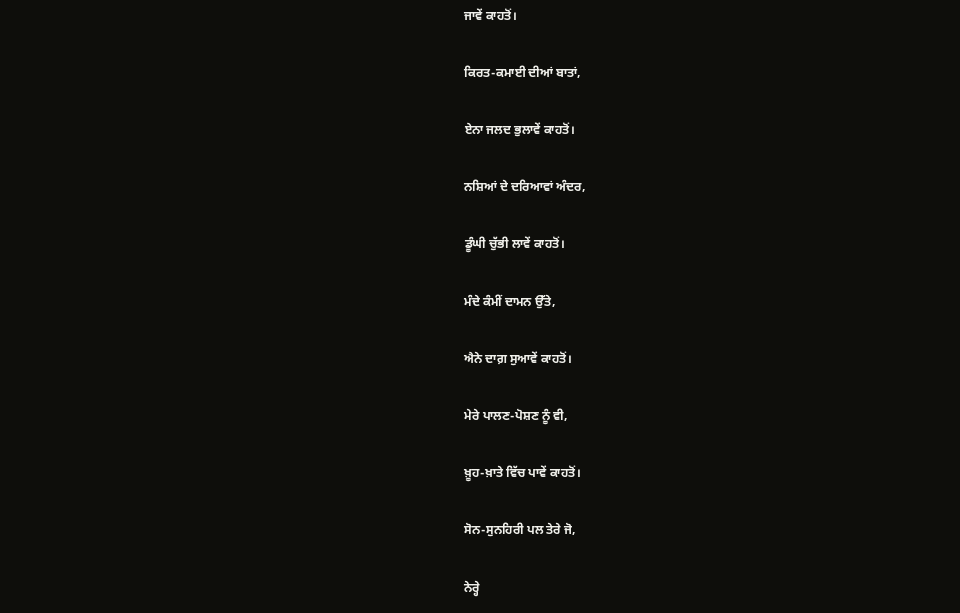ਜਾਵੇਂ ਕਾਹਤੋਂ।

ਕਿਰਤ-ਕਮਾਈ ਦੀਆਂ ਬਾਤਾਂ,

ਏਨਾ ਜਲਦ ਭੁਲਾਵੇਂ ਕਾਹਤੋਂ।

ਨਸ਼ਿਆਂ ਦੇ ਦਰਿਆਵਾਂ ਅੰਦਰ,

ਡੂੰਘੀ ਚੁੱਭੀ ਲਾਵੇਂ ਕਾਹਤੋਂ।

ਮੰਦੇ ਕੰਮੀਂ ਦਾਮਨ ਉੱਤੇ,

ਐਨੇ ਦਾਗ਼ ਸੁਆਵੇਂ ਕਾਹਤੋਂ।

ਮੇਰੇ ਪਾਲਣ-ਪੋਸ਼ਣ ਨੂੰ ਵੀ,

ਖ਼ੂਹ-ਖ਼ਾਤੇ ਵਿੱਚ ਪਾਵੇਂ ਕਾਹਤੋਂ।

ਸੋਨ-ਸੁਨਹਿਰੀ ਪਲ ਤੇਰੇ ਜੋ,

ਨੇਰ੍ਹੇ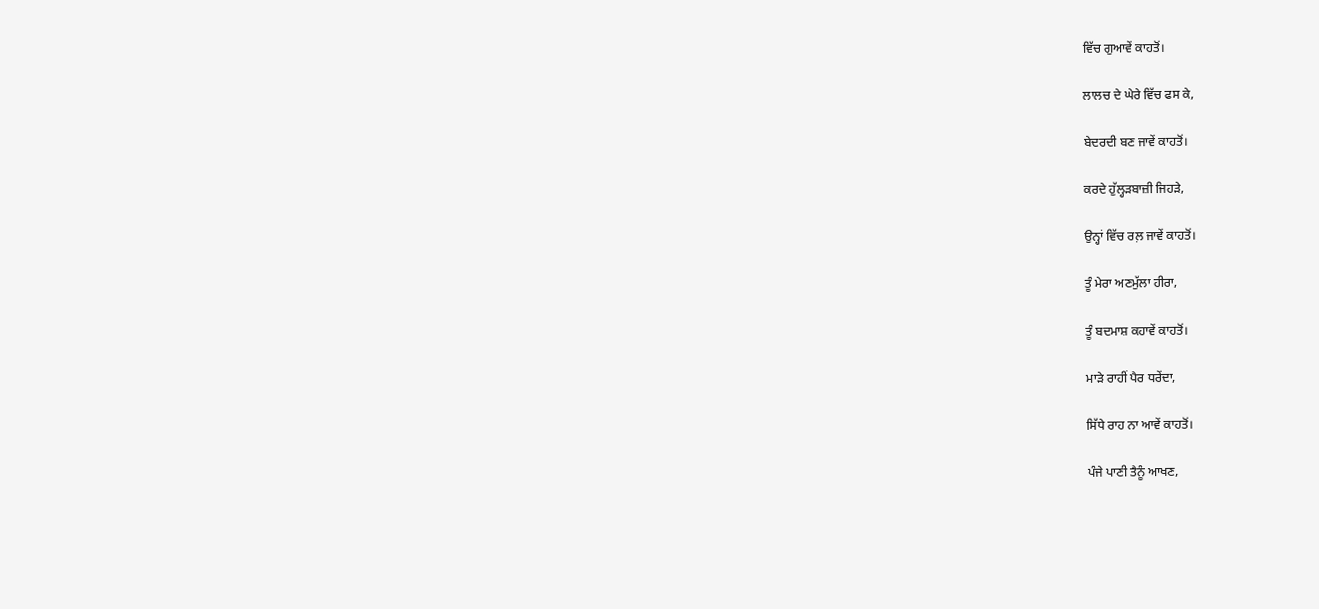ਵਿੱਚ ਗੁਆਵੇਂ ਕਾਹਤੋਂ।

ਲਾਲਚ ਦੇ ਘੇਰੇ ਵਿੱਚ ਫਸ ਕੇ,

ਬੇਦਰਦੀ ਬਣ ਜਾਵੇਂ ਕਾਹਤੋਂ।

ਕਰਦੇ ਹੁੱਲ੍ਹੜਬਾਜ਼ੀ ਜਿਹੜੇ,

ਉਨ੍ਹਾਂ ਵਿੱਚ ਰਲ਼ ਜਾਵੇਂ ਕਾਹਤੋਂ।

ਤੂੰ ਮੇਰਾ ਅਣਮੁੱਲਾ ਹੀਰਾ,

ਤੂੰ ਬਦਮਾਸ਼ ਕਹਾਵੇਂ ਕਾਹਤੋਂ।

ਮਾੜੇ ਰਾਹੀਂ ਪੈਰ ਧਰੇਂਦਾ,

ਸਿੱਧੇ ਰਾਹ ਨਾ ਆਵੇਂ ਕਾਹਤੋਂ।

ਪੰਜੇ ਪਾਣੀ ਤੈਨੂੰ ਆਖਣ,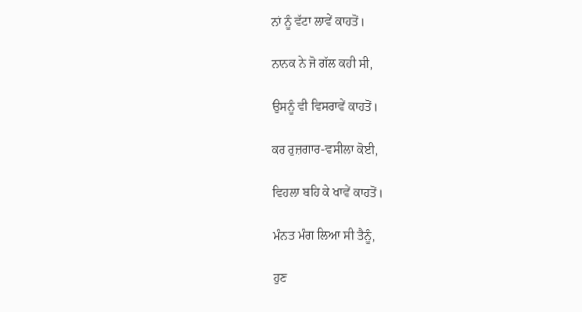ਨਾਂ ਨੂੰ ਵੱਟਾ ਲਾਵੇਂ ਕਾਹਤੋਂ।

ਨਾਨਕ ਨੇ ਜੋ ਗੱਲ ਕਹੀ ਸੀ,

ਉਸਨੂੰ ਵੀ ਵਿਸਰਾਵੇਂ ਕਾਹਤੋਂ।

ਕਰ ਰੁਜ਼ਗਾਰ-ਵਸੀਲਾ ਕੋਈ,

ਵਿਹਲਾ ਬਹਿ ਕੇ ਖਾਵੇਂ ਕਾਹਤੋਂ।

ਮੰਨਤ ਮੰਗ ਲਿਆ ਸੀ ਤੈਨੂੰ,

ਹੁਣ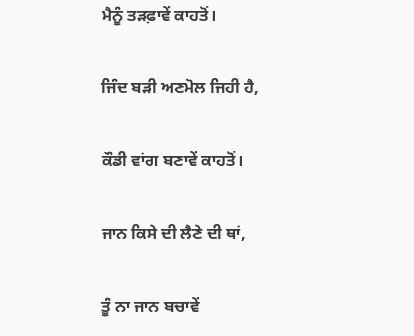ਮੈਨੂੰ ਤੜਫ਼ਾਵੇਂ ਕਾਹਤੋਂ।

ਜਿੰਦ ਬੜੀ ਅਣਮੋਲ ਜਿਹੀ ਹੈ,

ਕੌਡੀ ਵਾਂਗ ਬਣਾਵੇਂ ਕਾਹਤੋਂ।

ਜਾਨ ਕਿਸੇ ਦੀ ਲੈਣੇ ਦੀ ਥਾਂ,

ਤੂੰ ਨਾ ਜਾਨ ਬਚਾਵੇਂ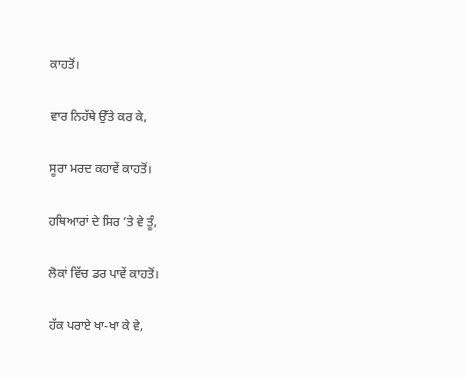ਕਾਹਤੋਂ।

ਵਾਰ ਨਿਹੱਥੇ ਉੱਤੇ ਕਰ ਕੇ,

ਸੂਰਾ ਮਰਦ ਕਹਾਵੇਂ ਕਾਹਤੋਂ।

ਹਥਿਆਰਾਂ ਦੇ ਸਿਰ ’ਤੇ ਵੇ ਤੂੰ,

ਲੋਕਾਂ ਵਿੱਚ ਡਰ ਪਾਵੇਂ ਕਾਹਤੋਂ।

ਹੱਕ ਪਰਾਏ ਖਾ-ਖਾ ਕੇ ਵੇ,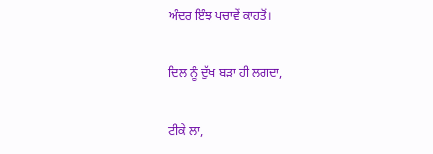ਅੰਦਰ ਇੰਝ ਪਚਾਵੇਂ ਕਾਹਤੋਂ।

ਦਿਲ ਨੂੰ ਦੁੱਖ ਬੜਾ ਹੀ ਲਗਦਾ,

ਟੀਕੇ ਲਾ,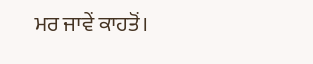ਮਰ ਜਾਵੇਂ ਕਾਹਤੋਂ।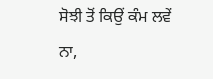ਸੋਝੀ ਤੋਂ ਕਿਉਂ ਕੰਮ ਲਵੇਂ ਨਾ,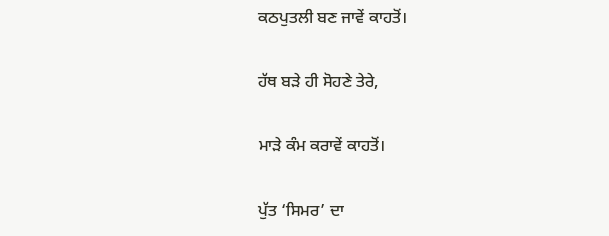ਕਠਪੁਤਲੀ ਬਣ ਜਾਵੇਂ ਕਾਹਤੋਂ।

ਹੱਥ ਬੜੇ ਹੀ ਸੋਹਣੇ ਤੇਰੇ,

ਮਾੜੇ ਕੰਮ ਕਰਾਵੇਂ ਕਾਹਤੋਂ।

ਪੁੱਤ ‘ਸਿਮਰ’ ਦਾ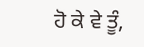ਹੋ ਕੇ ਵੇ ਤੂੰ,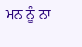ਮਨ ਨੂੰ ਨਾ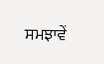ਸਮਝਾਵੇਂ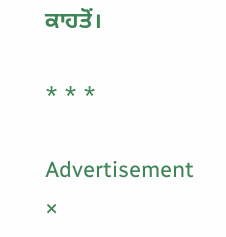ਕਾਹਤੋਂ।

* * *

Advertisement
×